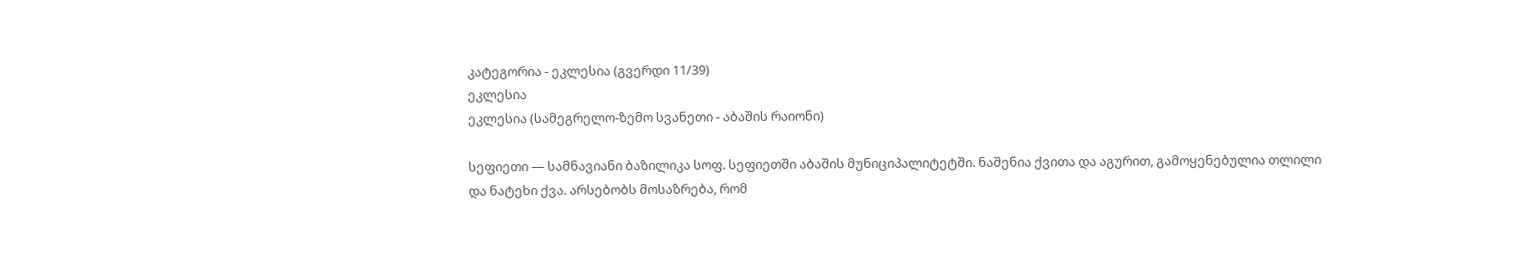კატეგორია - ეკლესია (გვერდი 11/39)
ეკლესია
ეკლესია (სამეგრელო-ზემო სვანეთი - აბაშის რაიონი)

სეფიეთი — სამნავიანი ბაზილიკა სოფ. სეფიეთში აბაშის მუნიციპალიტეტში. ნაშენია ქვითა და აგურით, გამოყენებულია თლილი და ნატეხი ქვა. არსებობს მოსაზრება, რომ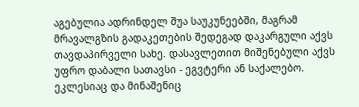აგებულია ადრინდელ შუა საუკუნეებში, მაგრამ მრავალგზის გადაკეთების შედეგად დაკარგული აქვს თავდაპირველი სახე. დასავლეთით მიშენებული აქვს უფრო დაბალი სათავსი - ეგვტერი ან საქალებო. ეკლესიაც და მინაშენიც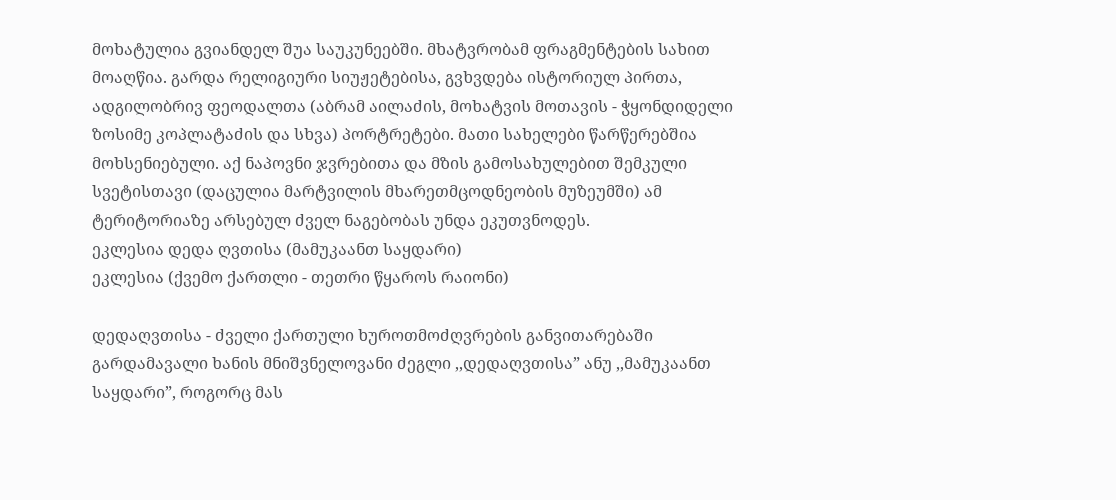მოხატულია გვიანდელ შუა საუკუნეებში. მხატვრობამ ფრაგმენტების სახით მოაღწია. გარდა რელიგიური სიუჟეტებისა, გვხვდება ისტორიულ პირთა, ადგილობრივ ფეოდალთა (აბრამ აილაძის, მოხატვის მოთავის - ჭყონდიდელი ზოსიმე კოპლატაძის და სხვა) პორტრეტები. მათი სახელები წარწერებშია მოხსენიებული. აქ ნაპოვნი ჯვრებითა და მზის გამოსახულებით შემკული სვეტისთავი (დაცულია მარტვილის მხარეთმცოდნეობის მუზეუმში) ამ ტერიტორიაზე არსებულ ძველ ნაგებობას უნდა ეკუთვნოდეს.
ეკლესია დედა ღვთისა (მამუკაანთ საყდარი)
ეკლესია (ქვემო ქართლი - თეთრი წყაროს რაიონი)

დედაღვთისა - ძველი ქართული ხუროთმოძღვრების განვითარებაში გარდამავალი ხანის მნიშვნელოვანი ძეგლი ,,დედაღვთისა” ანუ ,,მამუკაანთ საყდარი”, როგორც მას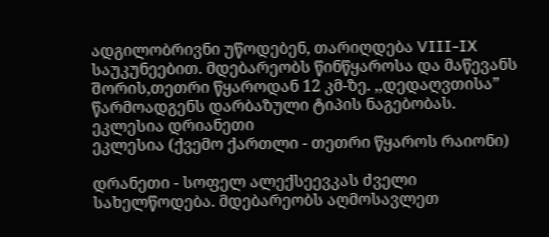ადგილობრივნი უწოდებენ, თარიღდება VIII-IX საუკუნეებით. მდებარეობს წინწყაროსა და მაწევანს შორის,თეთრი წყაროდან 12 კმ-ზე. ,,დედაღვთისა” წარმოადგენს დარბაზული ტიპის ნაგებობას.
ეკლესია დრიანეთი
ეკლესია (ქვემო ქართლი - თეთრი წყაროს რაიონი)

დრანეთი - სოფელ ალექსეევკას ძველი სახელწოდება. მდებარეობს აღმოსავლეთ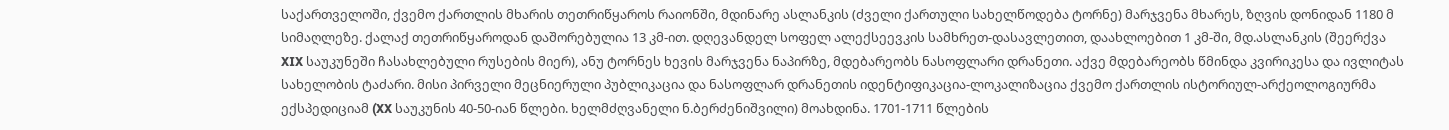საქართველოში, ქვემო ქართლის მხარის თეთრიწყაროს რაიონში, მდინარე ასლანკის (ძველი ქართული სახელწოდება ტორნე) მარჯვენა მხარეს, ზღვის დონიდან 1180 მ სიმაღლეზე. ქალაქ თეთრიწყაროდან დაშორებულია 13 კმ-ით. დღევანდელ სოფელ ალექსეევკის სამხრეთ-დასავლეთით, დაახლოებით 1 კმ-ში, მდ.ასლანკის (შეერქვა XIX საუკუნეში ჩასახლებული რუსების მიერ), ანუ ტორნეს ხევის მარჯვენა ნაპირზე, მდებარეობს ნასოფლარი დრანეთი. აქვე მდებარეობს წმინდა კვირიკესა და ივლიტას სახელობის ტაძარი. მისი პირველი მეცნიერული პუბლიკაცია და ნასოფლარ დრანეთის იდენტიფიკაცია-ლოკალიზაცია ქვემო ქართლის ისტორიულ-არქეოლოგიურმა ექსპედიციამ (XX საუკუნის 40-50-იან წლები. ხელმძღვანელი ნ.ბერძენიშვილი) მოახდინა. 1701-1711 წლების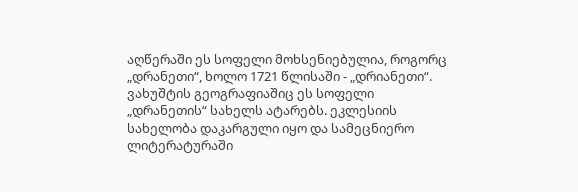აღწერაში ეს სოფელი მოხსენიებულია, როგორც „დრანეთი“, ხოლო 1721 წლისაში - „დრიანეთი“. ვახუშტის გეოგრაფიაშიც ეს სოფელი „დრანეთის“ სახელს ატარებს. ეკლესიის სახელობა დაკარგული იყო და სამეცნიერო ლიტერატურაში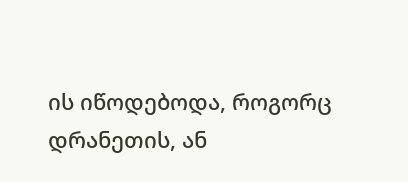ის იწოდებოდა, როგორც დრანეთის, ან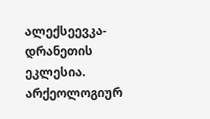ალექსეევკა-დრანეთის ეკლესია. არქეოლოგიურ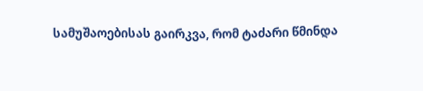სამუშაოებისას გაირკვა, რომ ტაძარი წმინდა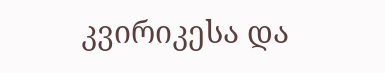კვირიკესა და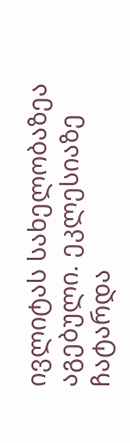ივლიტას სახელობაზეა აგებული. ეკლესიაზე ჩატარდა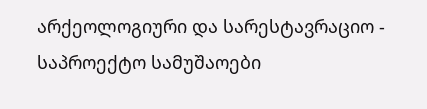არქეოლოგიური და სარესტავრაციო - საპროექტო სამუშაოები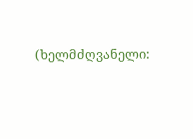(ხელმძღვანელი: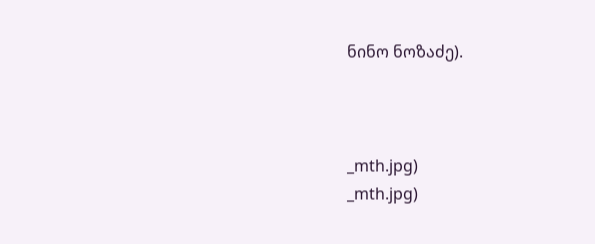ნინო ნოზაძე).



_mth.jpg)
_mth.jpg)